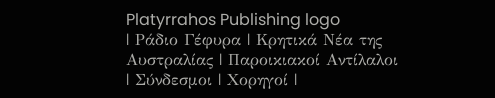Platyrrahos Publishing logo
| Ράδιο Γέφυρα | Κρητικά Νέα της Αυστραλίας | Παροικιακοί Αντίλαλοι | Σύνδεσμοι | Χορηγοί |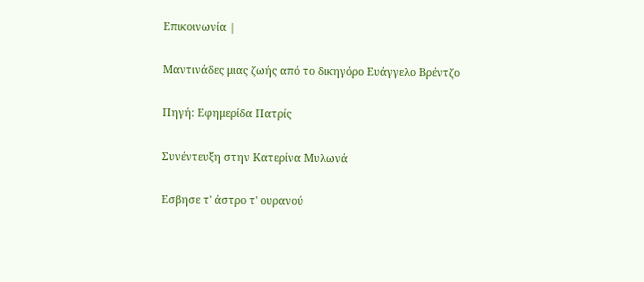Επικοινωνία |

Μαντινάδες μιας ζωής από το δικηγόρο Ευάγγελο Βρέντζο

Πηγή: Εφημερίδα Πατρίς

Συνέντευξη στην Κατερίνα Μυλωνά

Εσβησε τ' άστρο τ' ουρανού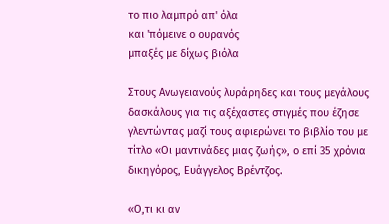το πιο λαμπρό απ' όλα
και 'πόμεινε ο ουρανός
μπαξές με δίχως βιόλα

Στους Ανωγειανούς λυράρηδες και τους μεγάλους δασκάλους για τις αξέχαστες στιγμές που έζησε γλεντώντας μαζί τους αφιερώνει το βιβλίο του με τίτλο «Οι μαντινάδες μιας ζωής», ο επί 35 χρόνια δικηγόρος, Ευάγγελος Βρέντζος.

«Ο,τι κι αν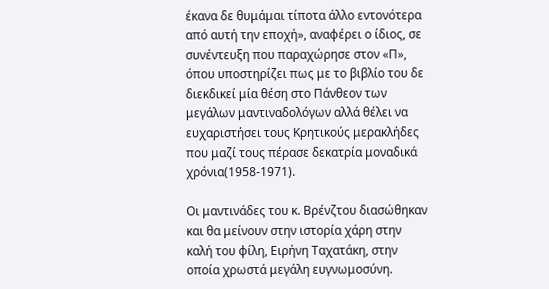έκανα δε θυμάμαι τίποτα άλλο εντονότερα από αυτή την εποχή», αναφέρει ο ίδιος, σε συνέντευξη που παραχώρησε στον «Π», όπου υποστηρίζει πως με το βιβλίο του δε διεκδικεί μία θέση στο Πάνθεον των μεγάλων μαντιναδολόγων αλλά θέλει να ευχαριστήσει τους Κρητικούς μερακλήδες που μαζί τους πέρασε δεκατρία μοναδικά χρόνια(1958-1971).

Οι μαντινάδες του κ. Βρένζτου διασώθηκαν και θα μείνουν στην ιστορία χάρη στην καλή του φίλη, Ειρήνη Ταχατάκη, στην οποία χρωστά μεγάλη ευγνωμοσύνη.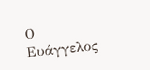Ο Ευάγγελος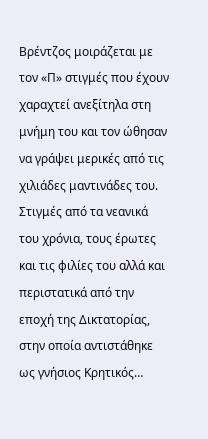Βρέντζος μοιράζεται με τον «Π» στιγμές που έχουν χαραχτεί ανεξίτηλα στη μνήμη του και τον ώθησαν να γράψει μερικές από τις χιλιάδες μαντινάδες του. Στιγμές από τα νεανικά του χρόνια, τους έρωτες και τις φιλίες του αλλά και περιστατικά από την εποχή της Δικτατορίας, στην οποία αντιστάθηκε ως γνήσιος Κρητικός…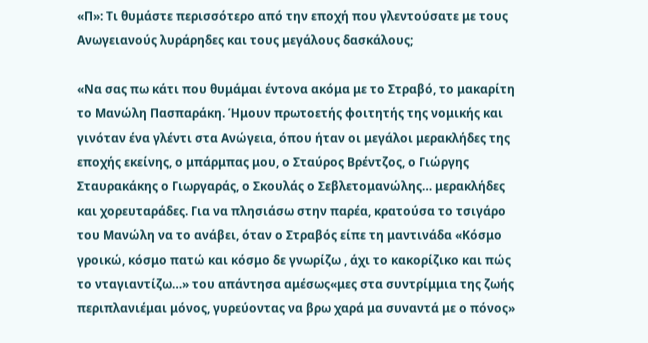«Π»: Τι θυμάστε περισσότερο από την εποχή που γλεντούσατε με τους Ανωγειανούς λυράρηδες και τους μεγάλους δασκάλους;

«Να σας πω κάτι που θυμάμαι έντονα ακόμα με το Στραβό, το μακαρίτη το Μανώλη Πασπαράκη. Ήμουν πρωτοετής φοιτητής της νομικής και γινόταν ένα γλέντι στα Ανώγεια, όπου ήταν οι μεγάλοι μερακλήδες της εποχής εκείνης, ο μπάρμπας μου, ο Σταύρος Βρέντζος, ο Γιώργης Σταυρακάκης ο Γιωργαράς, ο Σκουλάς ο Σεβλετομανώλης… μερακλήδες και χορευταράδες. Για να πλησιάσω στην παρέα, κρατούσα το τσιγάρο του Μανώλη να το ανάβει, όταν ο Στραβός είπε τη μαντινάδα «Κόσμο γροικώ, κόσμο πατώ και κόσμο δε γνωρίζω , άχι το κακορίζικο και πώς το νταγιαντίζω…» του απάντησα αμέσως«μες στα συντρίμμια της ζωής περιπλανιέμαι μόνος, γυρεύοντας να βρω χαρά μα συναντά με ο πόνος»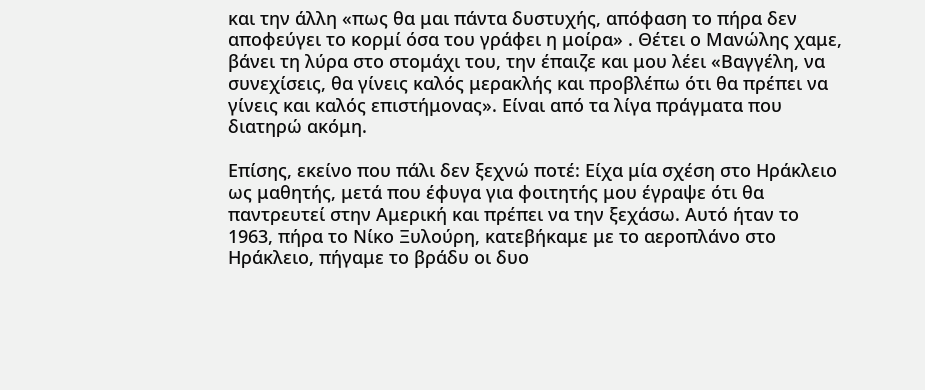και την άλλη «πως θα μαι πάντα δυστυχής, απόφαση το πήρα δεν αποφεύγει το κορμί όσα του γράφει η μοίρα» . Θέτει ο Μανώλης χαμε, βάνει τη λύρα στο στομάχι του, την έπαιζε και μου λέει «Βαγγέλη, να συνεχίσεις, θα γίνεις καλός μερακλής και προβλέπω ότι θα πρέπει να γίνεις και καλός επιστήμονας». Είναι από τα λίγα πράγματα που διατηρώ ακόμη.

Επίσης, εκείνο που πάλι δεν ξεχνώ ποτέ: Είχα μία σχέση στο Ηράκλειο ως μαθητής, μετά που έφυγα για φοιτητής μου έγραψε ότι θα παντρευτεί στην Αμερική και πρέπει να την ξεχάσω. Αυτό ήταν το 1963, πήρα το Νίκο Ξυλούρη, κατεβήκαμε με το αεροπλάνο στο Ηράκλειο, πήγαμε το βράδυ οι δυο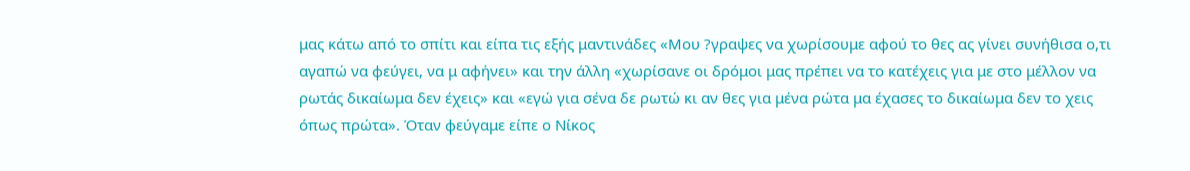μας κάτω από το σπίτι και είπα τις εξής μαντινάδες «Μου ?γραψες να χωρίσουμε αφού το θες ας γίνει συνήθισα ο,τι αγαπώ να φεύγει, να μ αφήνει» και την άλλη «χωρίσανε οι δρόμοι μας πρέπει να το κατέχεις για με στο μέλλον να ρωτάς δικαίωμα δεν έχεις» και «εγώ για σένα δε ρωτώ κι αν θες για μένα ρώτα μα έχασες το δικαίωμα δεν το χεις όπως πρώτα». Όταν φεύγαμε είπε ο Νίκος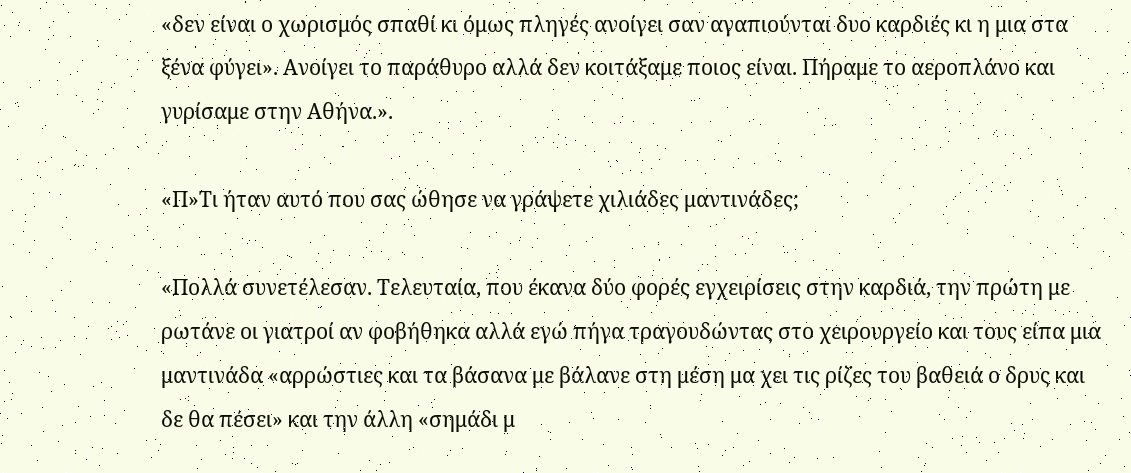«δεν είναι ο χωρισμός σπαθί κι όμως πληγές ανοίγει σαν αγαπιούνται δυο καρδιές κι η μια στα ξένα φύγει». Ανοίγει το παράθυρο αλλά δεν κοιτάξαμε ποιος είναι. Πήραμε το αεροπλάνο και γυρίσαμε στην Αθήνα.».

«Π»Τι ήταν αυτό που σας ώθησε να γράψετε χιλιάδες μαντινάδες;

«Πολλά συνετέλεσαν. Τελευταία, που έκανα δύο φορές εγχειρίσεις στην καρδιά, την πρώτη με ρωτάνε οι γιατροί αν φοβήθηκα αλλά εγώ πήγα τραγουδώντας στο χειρουργείο και τους είπα μια μαντινάδα «αρρώστιες και τα βάσανα με βάλανε στη μέση μα χει τις ρίζες του βαθειά ο δρυς και δε θα πέσει» και την άλλη «σημάδι μ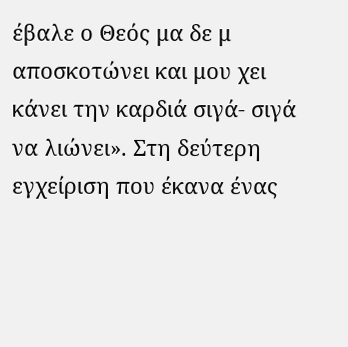έβαλε ο Θεός μα δε μ αποσκοτώνει και μου χει κάνει την καρδιά σιγά- σιγά να λιώνει». Στη δεύτερη εγχείριση που έκανα ένας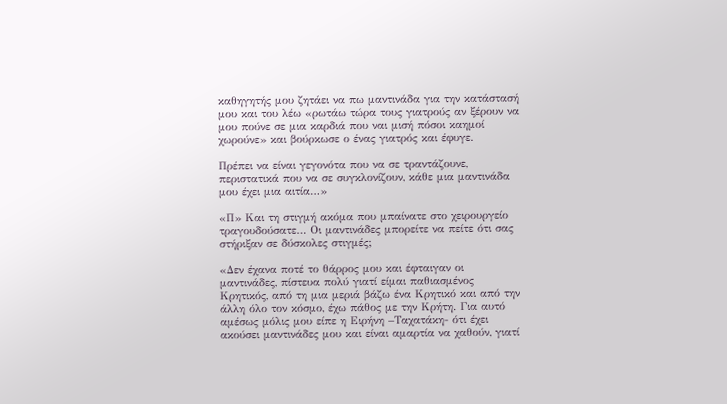καθηγητής μου ζητάει να πω μαντινάδα για την κατάστασή μου και του λέω «ρωτάω τώρα τους γιατρούς αν ξέρουν να μου πούνε σε μια καρδιά που ναι μισή πόσοι καημοί χωρούνε» και βούρκωσε ο ένας γιατρός και έφυγε.

Πρέπει να είναι γεγονότα που να σε τραντάζουνε, περιστατικά που να σε συγκλονίζουν, κάθε μια μαντινάδα μου έχει μια αιτία…»

«Π» Και τη στιγμή ακόμα που μπαίνατε στο χειρουργείο τραγουδούσατε… Οι μαντινάδες μπορείτε να πείτε ότι σας στήριξαν σε δύσκολες στιγμές;

«Δεν έχανα ποτέ το θάρρος μου και έφταιγαν οι μαντινάδες, πίστευα πολύ γιατί είμαι παθιασμένος Κρητικός, από τη μια μεριά βάζω ένα Κρητικό και από την άλλη όλο τον κόσμο, έχω πάθος με την Κρήτη. Για αυτό αμέσως μόλις μου είπε η Ειρήνη –Ταχατάκη- ότι έχει ακούσει μαντινάδες μου και είναι αμαρτία να χαθούν, γιατί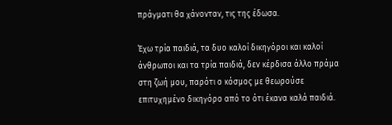πράγματι θα χάνονταν, τις της έδωσα.

Έχω τρία παιδιά, τα δυο καλοί δικηγόροι και καλοί άνθρωποι και τα τρία παιδιά, δεν κέρδισα άλλο πράμα στη ζωή μου, παρότι ο κόσμος με θεωρούσε επιτυχημένο δικηγόρο από το ότι έκανα καλά παιδιά.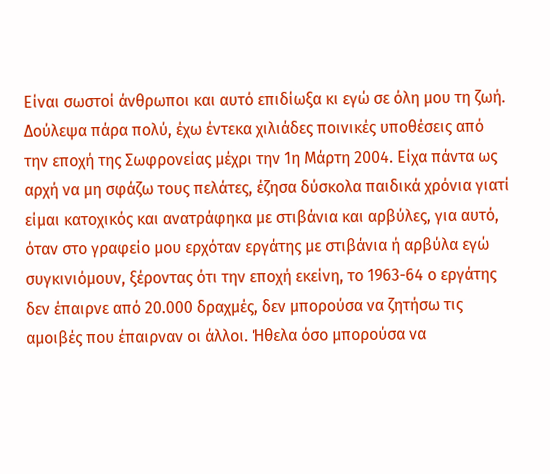Είναι σωστοί άνθρωποι και αυτό επιδίωξα κι εγώ σε όλη μου τη ζωή. Δούλεψα πάρα πολύ, έχω έντεκα χιλιάδες ποινικές υποθέσεις από την εποχή της Σωφρονείας μέχρι την 1η Μάρτη 2004. Είχα πάντα ως αρχή να μη σφάζω τους πελάτες, έζησα δύσκολα παιδικά χρόνια γιατί είμαι κατοχικός και ανατράφηκα με στιβάνια και αρβύλες, για αυτό, όταν στο γραφείο μου ερχόταν εργάτης με στιβάνια ή αρβύλα εγώ συγκινιόμουν, ξέροντας ότι την εποχή εκείνη, το 1963-64 ο εργάτης δεν έπαιρνε από 20.000 δραχμές, δεν μπορούσα να ζητήσω τις αμοιβές που έπαιρναν οι άλλοι. Ήθελα όσο μπορούσα να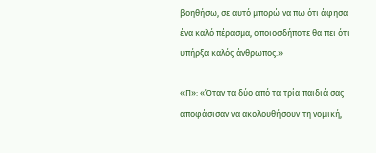βοηθήσω, σε αυτό μπορώ να πω ότι άφησα ένα καλό πέρασμα, οποιοσδήποτε θα πει ότι υπήρξα καλός άνθρωπος.»

«Π»: «Όταν τα δύο από τα τρία παιδιά σας αποφάσισαν να ακολουθήσουν τη νομική,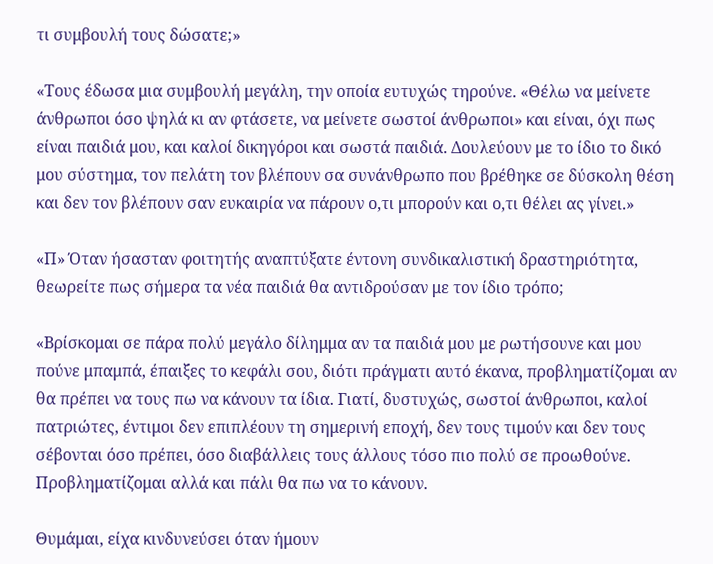τι συμβουλή τους δώσατε;»

«Τους έδωσα μια συμβουλή μεγάλη, την οποία ευτυχώς τηρούνε. «Θέλω να μείνετε άνθρωποι όσο ψηλά κι αν φτάσετε, να μείνετε σωστοί άνθρωποι» και είναι, όχι πως είναι παιδιά μου, και καλοί δικηγόροι και σωστά παιδιά. Δουλεύουν με το ίδιο το δικό μου σύστημα, τον πελάτη τον βλέπουν σα συνάνθρωπο που βρέθηκε σε δύσκολη θέση και δεν τον βλέπουν σαν ευκαιρία να πάρουν ο,τι μπορούν και ο,τι θέλει ας γίνει.»

«Π» Όταν ήσασταν φοιτητής αναπτύξατε έντονη συνδικαλιστική δραστηριότητα, θεωρείτε πως σήμερα τα νέα παιδιά θα αντιδρούσαν με τον ίδιο τρόπο;

«Βρίσκομαι σε πάρα πολύ μεγάλο δίλημμα αν τα παιδιά μου με ρωτήσουνε και μου πούνε μπαμπά, έπαιξες το κεφάλι σου, διότι πράγματι αυτό έκανα, προβληματίζομαι αν θα πρέπει να τους πω να κάνουν τα ίδια. Γιατί, δυστυχώς, σωστοί άνθρωποι, καλοί πατριώτες, έντιμοι δεν επιπλέουν τη σημερινή εποχή, δεν τους τιμούν και δεν τους σέβονται όσο πρέπει, όσο διαβάλλεις τους άλλους τόσο πιο πολύ σε προωθούνε. Προβληματίζομαι αλλά και πάλι θα πω να το κάνουν.

Θυμάμαι, είχα κινδυνεύσει όταν ήμουν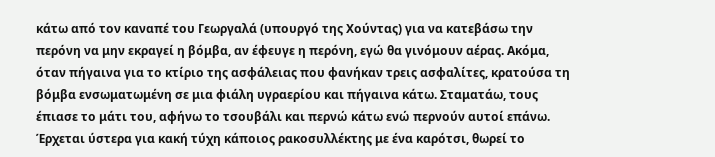κάτω από τον καναπέ του Γεωργαλά (υπουργό της Χούντας) για να κατεβάσω την περόνη να μην εκραγεί η βόμβα, αν έφευγε η περόνη, εγώ θα γινόμουν αέρας. Ακόμα, όταν πήγαινα για το κτίριο της ασφάλειας που φανήκαν τρεις ασφαλίτες, κρατούσα τη βόμβα ενσωματωμένη σε μια φιάλη υγραερίου και πήγαινα κάτω. Σταματάω, τους έπιασε το μάτι του, αφήνω το τσουβάλι και περνώ κάτω ενώ περνούν αυτοί επάνω. Έρχεται ύστερα για κακή τύχη κάποιος ρακοσυλλέκτης με ένα καρότσι, θωρεί το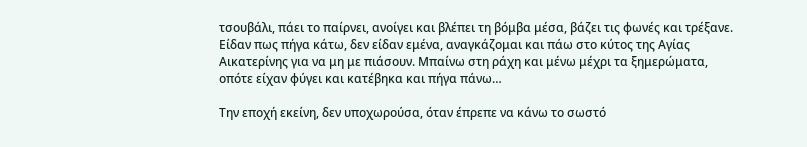τσουβάλι, πάει το παίρνει, ανοίγει και βλέπει τη βόμβα μέσα, βάζει τις φωνές και τρέξανε. Είδαν πως πήγα κάτω, δεν είδαν εμένα, αναγκάζομαι και πάω στο κύτος της Αγίας Αικατερίνης για να μη με πιάσουν. Μπαίνω στη ράχη και μένω μέχρι τα ξημερώματα, οπότε είχαν φύγει και κατέβηκα και πήγα πάνω…

Την εποχή εκείνη, δεν υποχωρούσα, όταν έπρεπε να κάνω το σωστό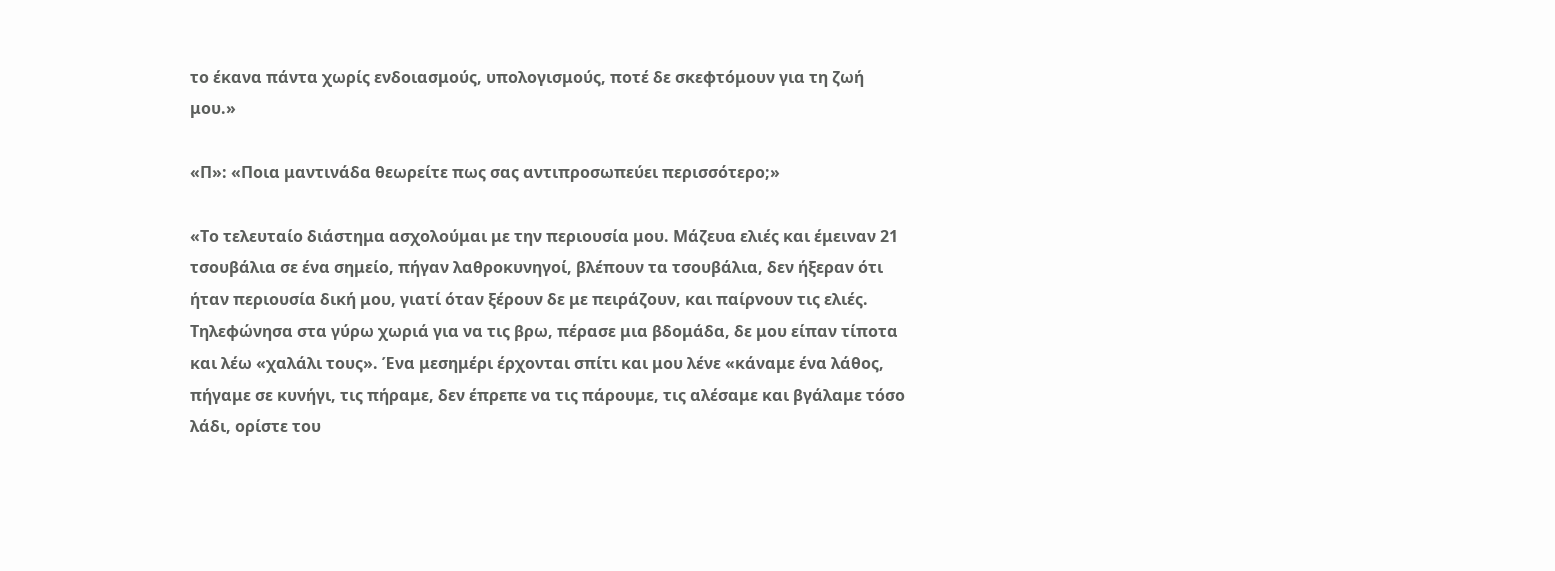το έκανα πάντα χωρίς ενδοιασμούς, υπολογισμούς, ποτέ δε σκεφτόμουν για τη ζωή μου.»

«Π»: «Ποια μαντινάδα θεωρείτε πως σας αντιπροσωπεύει περισσότερο;»

«Το τελευταίο διάστημα ασχολούμαι με την περιουσία μου. Μάζευα ελιές και έμειναν 21 τσουβάλια σε ένα σημείο, πήγαν λαθροκυνηγοί, βλέπουν τα τσουβάλια, δεν ήξεραν ότι ήταν περιουσία δική μου, γιατί όταν ξέρουν δε με πειράζουν, και παίρνουν τις ελιές. Τηλεφώνησα στα γύρω χωριά για να τις βρω, πέρασε μια βδομάδα, δε μου είπαν τίποτα και λέω «χαλάλι τους». Ένα μεσημέρι έρχονται σπίτι και μου λένε «κάναμε ένα λάθος, πήγαμε σε κυνήγι, τις πήραμε, δεν έπρεπε να τις πάρουμε, τις αλέσαμε και βγάλαμε τόσο λάδι, ορίστε του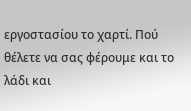εργοστασίου το χαρτί. Πού θέλετε να σας φέρουμε και το λάδι και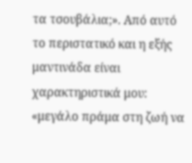τα τσουβάλια;». Από αυτό το περιστατικό και η εξής μαντινάδα είναι χαρακτηριστικά μου: «μεγάλο πράμα στη ζωή να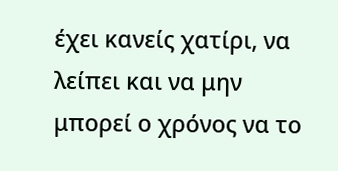έχει κανείς χατίρι, να λείπει και να μην μπορεί ο χρόνος να το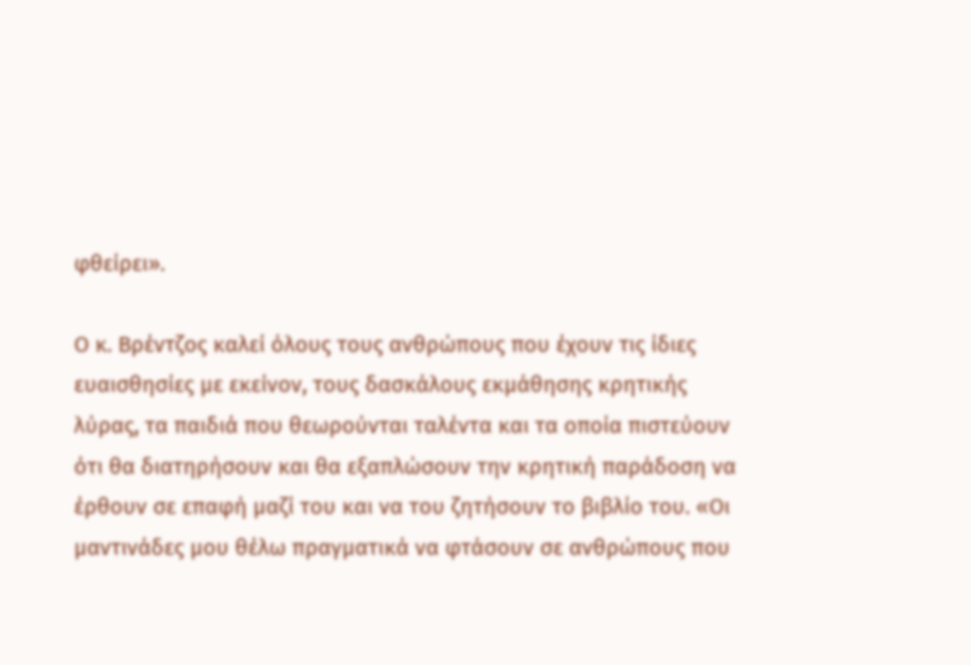φθείρει».

Ο κ. Βρέντζος καλεί όλους τους ανθρώπους που έχουν τις ίδιες ευαισθησίες με εκείνον, τους δασκάλους εκμάθησης κρητικής λύρας, τα παιδιά που θεωρούνται ταλέντα και τα οποία πιστεύουν ότι θα διατηρήσουν και θα εξαπλώσουν την κρητική παράδοση να έρθουν σε επαφή μαζί του και να του ζητήσουν το βιβλίο του. «Οι μαντινάδες μου θέλω πραγματικά να φτάσουν σε ανθρώπους που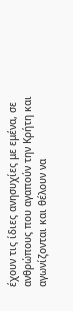έχουν τις ίδιες ανησυχίες με εμένα, σε ανθρώπους που αγαπούν την Κρήτη και αγωνίζονται και θέλουν να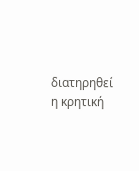διατηρηθεί η κρητική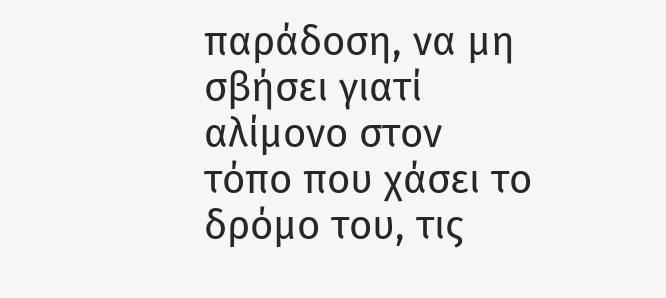παράδοση, να μη σβήσει γιατί αλίμονο στον τόπο που χάσει το δρόμο του, τις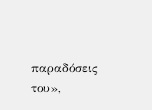παραδόσεις του»,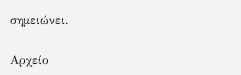σημειώνει.

Αρχείο